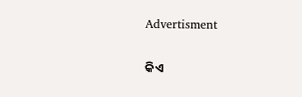Advertisment

କିଏ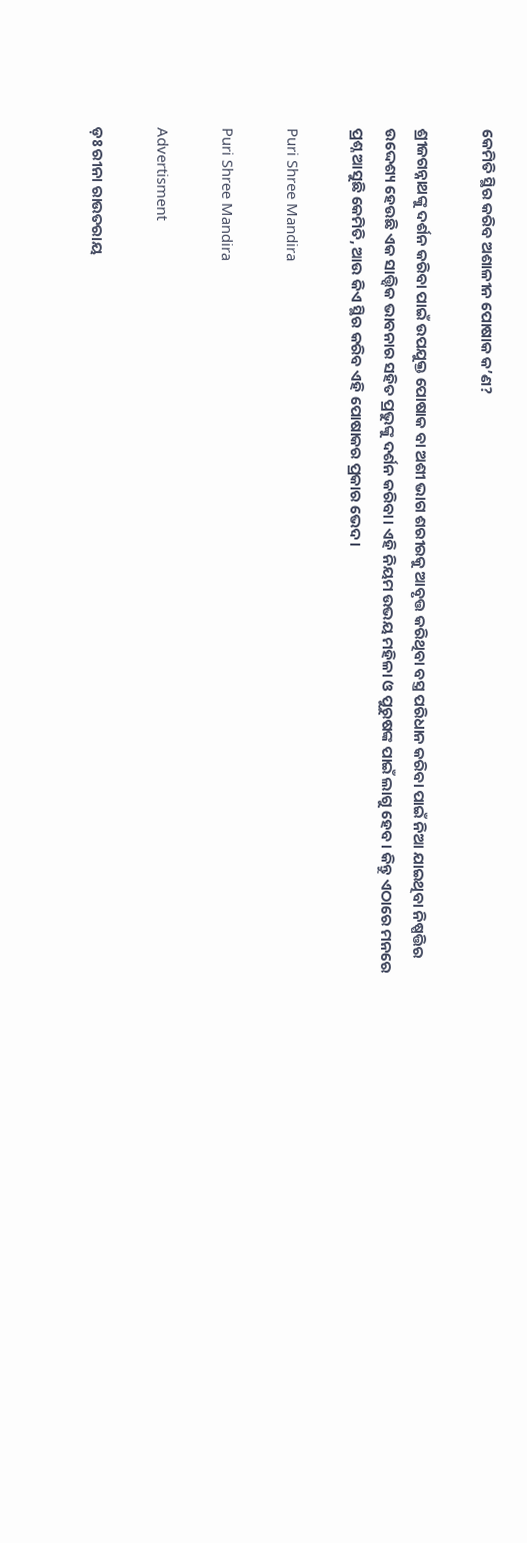କେମିତି ସ୍ଥିର କରିବ ଅଶାଳୀନ ପୋଷାକ କ’ଣ?

ଶ୍ରୀଜଗନ୍ନାଥଙ୍କୁ ଦର୍ଶନ କରିବା ପାଇଁ ଉପଯୁକ୍ତ ପୋଷାକ ବା ଅଶୀ ଭାଗ ଶରୀରକୁ ଆବୃତ୍ତ କରିଥିବା ବସ୍ତ୍ର ପରିଧାନ କରିବା ପାଇଁ ନିଆ ଯାଇଥିବା ନିଷ୍ପତ୍ତିର ଉଦ୍ଦେଶ୍ୟ ହେଉଛି ଏକ ସାତ୍ତ୍ୱିକ ଭାବନାର ସହିତ ପ୍ରଭୁଙ୍କୁ ଦର୍ଶନ କରିବା। ଏହି ନିୟମ ଉଭୟ ମହିଳା ଓ ପୁରୁଷଙ୍କ ପାଇଁ ଲାଗୁ ହେବ। କିନ୍ତୁ ଏଠାରେ ମନରେ ପ୍ରଶ୍ନ ଆସୁଛି କେମିତି, ଆଉ କିଏ ସ୍ଥିର କରିବ ଏହି ପୋଷାକର ପ୍ରକାର ଭେଦ।

Puri Shree Mandira

Puri Shree Mandira

Advertisment

ଡ଼ଃ ରୀନା ରାଉତରାୟ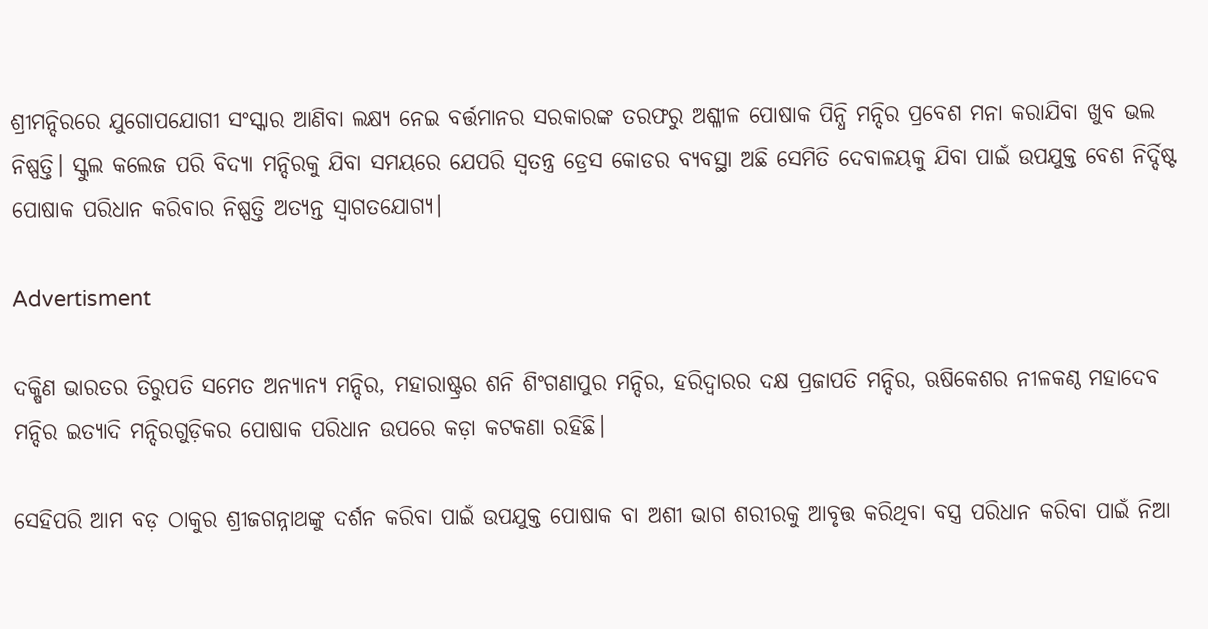ଶ୍ରୀମନ୍ଦିରରେ ଯୁଗୋପଯୋଗୀ ସଂସ୍କାର ଆଣିବା ଲକ୍ଷ୍ୟ ନେଇ ବର୍ତ୍ତମାନର ସରକାରଙ୍କ ତରଫରୁ ଅଶ୍ଳୀଳ ପୋଷାକ ପିନ୍ଧି ମନ୍ଦିର ପ୍ରବେଶ ମନା କରାଯିବା ଖୁବ ଭଲ ନିଷ୍ପତ୍ତି। ସ୍କୁଲ କଲେଜ ପରି ବିଦ୍ୟା ମନ୍ଦିରକୁ ଯିବା ସମୟରେ ଯେପରି ସ୍ଵତନ୍ତ୍ର ଡ୍ରେସ କୋଡର ବ୍ୟବସ୍ଥା ଅଛି ସେମିତି ଦେବାଳୟକୁ ଯିବା ପାଇଁ ଉପଯୁକ୍ତ ବେଶ ନିର୍ଦ୍ଦିଷ୍ଟ ପୋଷାକ ପରିଧାନ କରିବାର ନିଷ୍ପତ୍ତି ଅତ୍ୟନ୍ତ ସ୍ୱାଗତଯୋଗ୍ୟ।

Advertisment

ଦକ୍ଷିଣ ଭାରତର ତିରୁପତି ସମେତ ଅନ୍ୟାନ୍ୟ ମନ୍ଦିର, ମହାରାଷ୍ଟ୍ରର ଶନି ଶିଂଗଣାପୁର ମନ୍ଦିର, ହରିଦ୍ଵାରର ଦକ୍ଷ ପ୍ରଜାପତି ମନ୍ଦିର, ଋଷିକେଶର ନୀଳକଣ୍ଠ ମହାଦେବ ମନ୍ଦିର ଇତ୍ୟାଦି ମନ୍ଦିରଗୁଡ଼ିକର ପୋଷାକ ପରିଧାନ ଉପରେ କଡ଼ା କଟକଣା ରହିଛି।

ସେହିପରି ଆମ ବଡ଼ ଠାକୁର ଶ୍ରୀଜଗନ୍ନାଥଙ୍କୁ ଦର୍ଶନ କରିବା ପାଇଁ ଉପଯୁକ୍ତ ପୋଷାକ ବା ଅଶୀ ଭାଗ ଶରୀରକୁ ଆବୃତ୍ତ କରିଥିବା ବସ୍ତ୍ର ପରିଧାନ କରିବା ପାଇଁ ନିଆ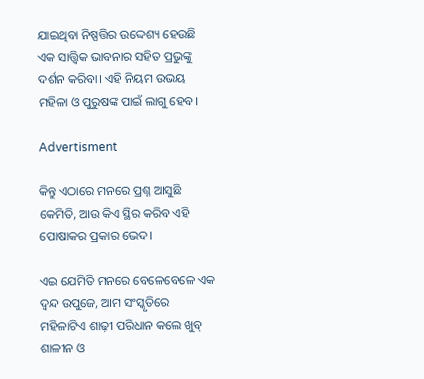ଯାଇଥିବା ନିଷ୍ପତ୍ତିର ଉଦ୍ଦେଶ୍ୟ ହେଉଛି ଏକ ସାତ୍ତ୍ୱିକ ଭାବନାର ସହିତ ପ୍ରଭୁଙ୍କୁ ଦର୍ଶନ କରିବା। ଏହି ନିୟମ ଉଭୟ ମହିଳା ଓ ପୁରୁଷଙ୍କ ପାଇଁ ଲାଗୁ ହେବ।

Advertisment

କିନ୍ତୁ ଏଠାରେ ମନରେ ପ୍ରଶ୍ନ ଆସୁଛି କେମିତି, ଆଉ କିଏ ସ୍ଥିର କରିବ ଏହି ପୋଷାକର ପ୍ରକାର ଭେଦ।

ଏଇ ଯେମିତି ମନରେ ବେଳେବେଳେ ଏକ ଦ୍ଵନ୍ଦ ଉପୁଜେ, ଆମ ସଂସ୍କୃତିରେ ମହିଳାଟିଏ ଶାଢ଼ୀ ପରିଧାନ କଲେ ଖୁବ୍ ଶାଳୀନ ଓ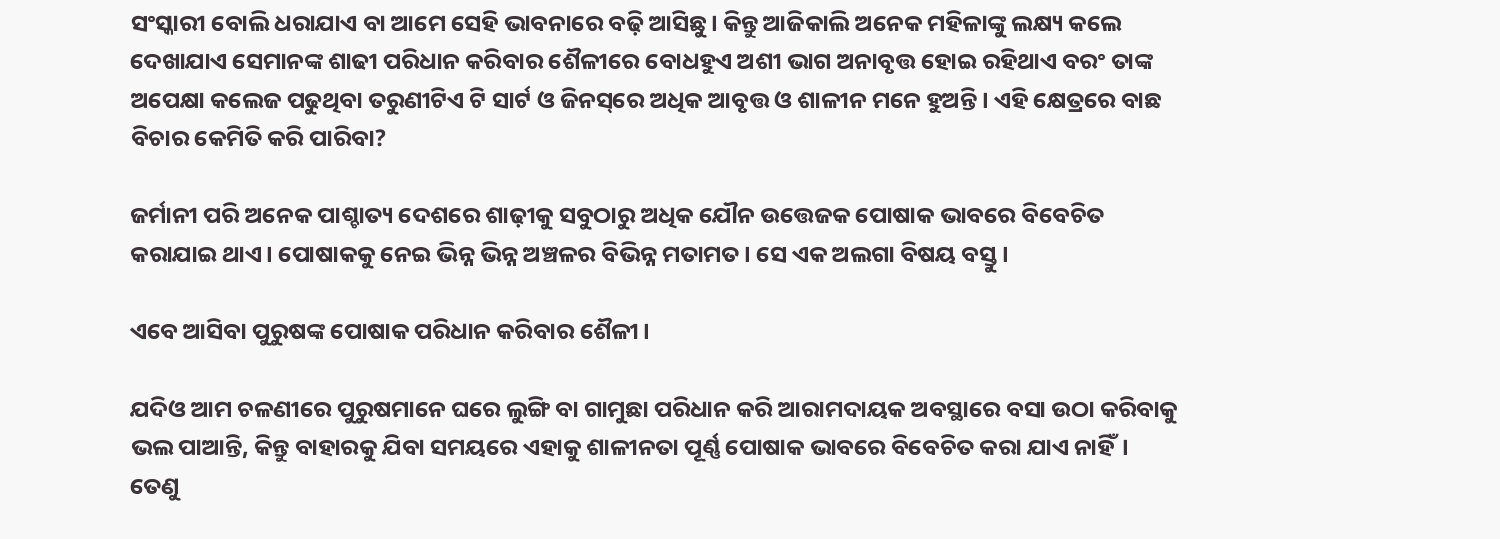ସଂସ୍କାରୀ ବୋଲି ଧରାଯାଏ ବା ଆମେ ସେହି ଭାବନାରେ ବଢ଼ି ଆସିଛୁ। କିନ୍ତୁ ଆଜିକାଲି ଅନେକ ମହିଳାଙ୍କୁ ଲକ୍ଷ୍ୟ କଲେ ଦେଖାଯାଏ ସେମାନଙ୍କ ଶାଢୀ ପରିଧାନ କରିବାର ଶୈଳୀରେ ବୋଧହୁଏ ଅଶୀ ଭାଗ ଅନାବୃତ୍ତ ହୋଇ ରହିଥାଏ ବରଂ ତାଙ୍କ ଅପେକ୍ଷା କଲେଜ ପଢୁଥିବା ତରୁଣୀଟିଏ ଟି ସାର୍ଟ ଓ ଜିନସ୍‌ରେ ଅଧିକ ଆବୃତ୍ତ ଓ ଶାଳୀନ ମନେ ହୁଅନ୍ତି। ଏହି କ୍ଷେତ୍ରରେ ବାଛ ବିଚାର କେମିତି କରି ପାରିବା?

ଜର୍ମାନୀ ପରି ଅନେକ ପାଶ୍ଚାତ୍ୟ ଦେଶରେ ଶାଢ଼ୀକୁ ସବୁଠାରୁ ଅଧିକ ଯୌନ ଉତ୍ତେଜକ ପୋଷାକ ଭାବରେ ବିବେଚିତ କରାଯାଇ ଥାଏ। ପୋଷାକକୁ ନେଇ ଭିନ୍ନ ଭିନ୍ନ ଅଞ୍ଚଳର ବିଭିନ୍ନ ମତାମତ। ସେ ଏକ ଅଲଗା ବିଷୟ ବସ୍ତୁ।

ଏବେ ଆସିବା ପୁରୁଷଙ୍କ ପୋଷାକ ପରିଧାନ କରିବାର ଶୈଳୀ।

ଯଦିଓ ଆମ ଚଳଣୀରେ ପୁରୁଷମାନେ ଘରେ ଲୁଙ୍ଗି ବା ଗାମୁଛା ପରିଧାନ କରି ଆରାମଦାୟକ ଅବସ୍ଥାରେ ବସା ଉଠା କରିବାକୁ ଭଲ ପାଆନ୍ତି, କିନ୍ତୁ ବାହାରକୁ ଯିବା ସମୟରେ ଏହାକୁ ଶାଳୀନତା ପୂର୍ଣ୍ଣ ପୋଷାକ ଭାବରେ ବିବେଚିତ କରା ଯାଏ ନାହିଁ। ତେଣୁ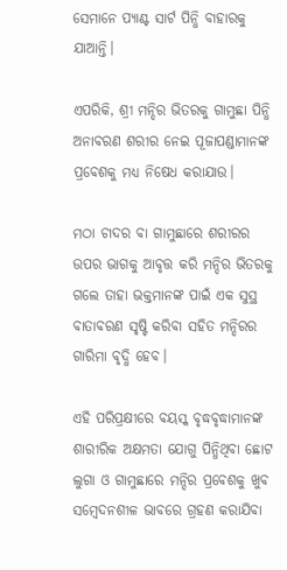ସେମାନେ ପ୍ୟାଣ୍ଟ ସାର୍ଟ ପିନ୍ଧି ବାହାରକୁ ଯାଆନ୍ତି।

ଏପରିକି, ଶ୍ରୀ ମନ୍ଦିର ଭିତରକୁ ଗାମୁଛା ପିନ୍ଧି ଅନାବରଣ ଶରୀର ନେଇ ପୂଜାପଣ୍ଡାମାନଙ୍କ ପ୍ରବେଶକୁ ମଧ୍ୟ ନିଷେଧ କରାଯାଉ।

ମଠା ଚାଦର ବା ଗାମୁଛାରେ ଶରୀରର ଉପର ଭାଗକୁ ଆବୃତ୍ତ କରି ମନ୍ଦିର ଭିତରକୁ ଗଲେ ତାହା ଭକ୍ତମାନଙ୍କ ପାଇଁ ଏକ ସୁସ୍ଥ ବାତାବରଣ ସୃଷ୍ଟି କରିବା ସହିତ ମନ୍ଦିରର ଗାରିମା ବୃଦ୍ଧି ହେବ।

ଏହି ପରିପ୍ରକ୍ଷୀରେ ବୟସ୍କ ବୃଦ୍ଧବୃଦ୍ଧାମାନଙ୍କ ଶାରୀରିକ ଅକ୍ଷମତା ଯୋଗୁ ପିନ୍ଧିଥିବା ଛୋଟ ଲୁଗା ଓ ଗାମୁଛାରେ ମନ୍ଦିର ପ୍ରବେଶକୁ ଖୁବ ସମ୍ବେଦନଶୀଳ ଭାବରେ ଗ୍ରହଣ କରାଯିବା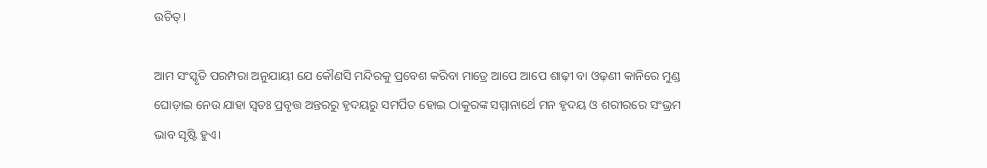ଉଚିତ୍।

ଆମ ସଂସ୍କୃତି ପରମ୍ପରା ଅନୁଯାୟୀ ଯେ କୌଣସି ମନ୍ଦିରକୁ ପ୍ରବେଶ କରିବା ମାତ୍ରେ ଆପେ ଆପେ ଶାଢ଼ୀ ବା ଓଢ଼ଣୀ କାନିରେ ମୁଣ୍ଡ ଘୋଡ଼ାଇ ନେଉ ଯାହା ସ୍ଵତଃ ପ୍ରବୃତ୍ତ ଅନ୍ତରରୁ ହୃଦୟରୁ ସମର୍ପିତ ହୋଇ ଠାକୁରଙ୍କ ସମ୍ମାନାର୍ଥେ ମନ ହୃଦୟ ଓ ଶରୀରରେ ସଂଭ୍ରମ ଭାବ ସୃଷ୍ଟି ହୁଏ।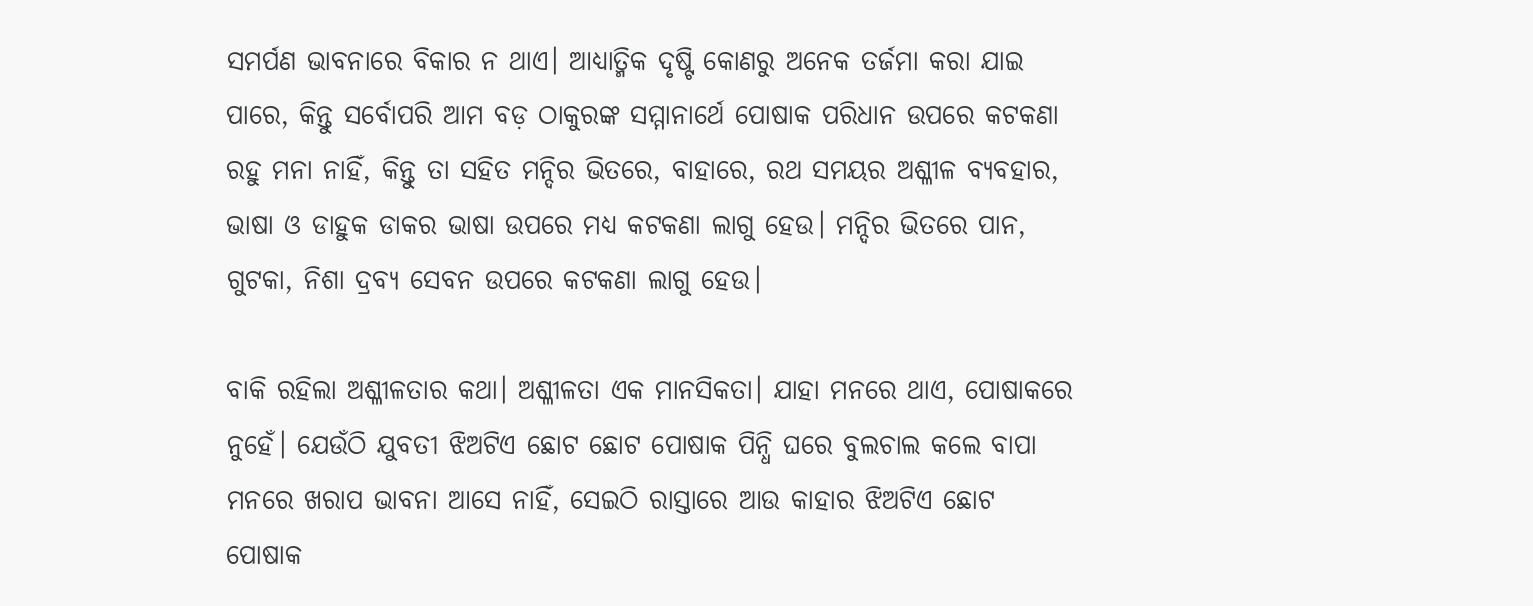ସମର୍ପଣ ଭାବନାରେ ବିକାର ନ ଥାଏ। ଆଧ୍ୟାତ୍ମିକ ଦୃଷ୍ଟି କୋଣରୁ ଅନେକ ତର୍ଜମା କରା ଯାଇ ପାରେ, କିନ୍ତୁ ସର୍ବୋପରି ଆମ ବଡ଼ ଠାକୁରଙ୍କ ସମ୍ମାନାର୍ଥେ ପୋଷାକ ପରିଧାନ ଉପରେ କଟକଣା ରହୁ ମନା ନାହିଁ, କିନ୍ତୁ ତା ସହିତ ମନ୍ଦିର ଭିତରେ, ବାହାରେ, ରଥ ସମୟର ଅଶ୍ଳୀଳ ବ୍ୟବହାର, ଭାଷା ଓ ଡାହୁକ ଡାକର ଭାଷା ଉପରେ ମଧ୍ୟ କଟକଣା ଲାଗୁ ହେଉ। ମନ୍ଦିର ଭିତରେ ପାନ, ଗୁଟକା, ନିଶା ଦ୍ରବ୍ୟ ସେବନ ଉପରେ କଟକଣା ଲାଗୁ ହେଉ।

ବାକି ରହିଲା ଅଶ୍ଳୀଳତାର କଥା। ଅଶ୍ଳୀଳତା ଏକ ମାନସିକତା। ଯାହା ମନରେ ଥାଏ, ପୋଷାକରେ ନୁହେଁ। ଯେଉଁଠି ଯୁବତୀ ଝିଅଟିଏ ଛୋଟ ଛୋଟ ପୋଷାକ ପିନ୍ଧି ଘରେ ବୁଲଚାଲ କଲେ ବାପା ମନରେ ଖରାପ ଭାବନା ଆସେ ନାହିଁ, ସେଇଠି ରାସ୍ତାରେ ଆଉ କାହାର ଝିଅଟିଏ ଛୋଟ ପୋଷାକ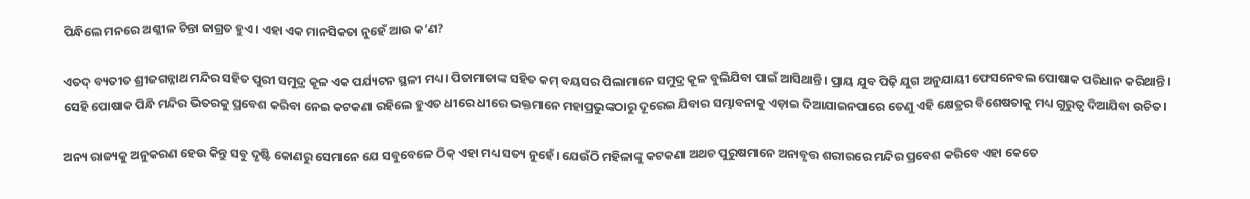ପିନ୍ଧିଲେ ମନରେ ଅଶ୍ଳୀଳ ଚିନ୍ତା ଜାଗ୍ରତ ହୁଏ। ଏହା ଏକ ମାନସିକତା ନୁହେଁ ଆଉ କ’ଣ?

ଏତଦ୍ ବ୍ୟତୀତ ଶ୍ରୀଜଗନ୍ନାଥ ମନ୍ଦିର ସହିତ ପୁରୀ ସମୁଦ୍ର କୂଳ ଏକ ପର୍ଯ୍ୟଟନ ସ୍ଥଳୀ ମଧ୍ୟ। ପିତାମାତାଙ୍କ ସହିତ କମ୍ ବୟସର ପିଲାମାନେ ସମୁଦ୍ର କୂଳ ବୁଲିଯିବା ପାଇଁ ଆସିଥାନ୍ତି। ପ୍ରାୟ ଯୁବ ପିଢ଼ି ଯୁଗ ଅନୁଯାୟୀ ଫେସନେବଲ ପୋଷାକ ପରିଧାନ କରିଥାନ୍ତି। ସେହି ପୋଷାକ ପିନ୍ଧି ମନ୍ଦିର ଭିତରକୁ ପ୍ରବେଶ କରିବା ନେଇ କଟକଣା ରହିଲେ ହୁଏତ ଧୀରେ ଧୀରେ ଭକ୍ତମାନେ ମହାପ୍ରଭୁଙ୍କଠାରୁ ଦୂରେଇ ଯିବାର ସମ୍ଭାବନାକୁ ଏଡ଼ାଇ ଦିଆଯାଇନପାରେ ତେଣୁ ଏହି କ୍ଷେତ୍ରର ବିଶେଷତାକୁ ମଧ୍ୟ ଗୁରୁତ୍ଵ ଦିଆଯିବା ଉଚିତ।

ଅନ୍ୟ ରାଜ୍ୟକୁ ଅନୁକରଣ ହେଉ କିନ୍ତୁ ସବୁ ଦୃଷ୍ଟି କୋଣରୁ ସେମାନେ ଯେ ସବୁବେଳେ ଠିକ୍ ଏହା ମଧ୍ୟ ସତ୍ୟ ନୁହେଁ। ଯେଉଁଠି ମହିଳାଙ୍କୁ କଟକଣା ଅଥଚ ପୁରୁଷମାନେ ଅନାବୃତ୍ତ ଶରୀରରେ ମନ୍ଦିର ପ୍ରବେଶ କରିବେ ଏହା କେତେ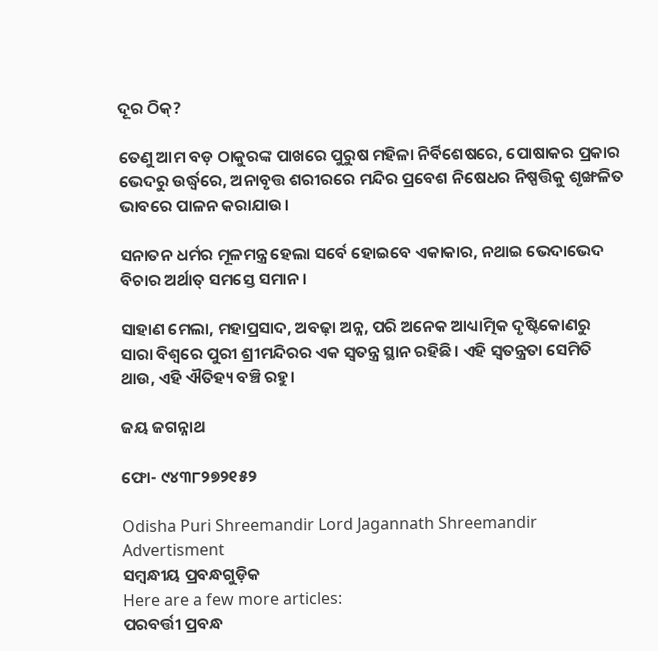ଦୂର ଠିକ୍?

ତେଣୁ ଆମ ବଡ଼ ଠାକୁରଙ୍କ ପାଖରେ ପୁରୁଷ ମହିଳା ନିର୍ବିଶେଷରେ, ପୋଷାକର ପ୍ରକାର ଭେଦରୁ ଉର୍ଦ୍ଧ୍ୱରେ, ଅନାବୃତ୍ତ ଶରୀରରେ ମନ୍ଦିର ପ୍ରବେଶ ନିଷେଧର ନିଷ୍ପତ୍ତିକୁ ଶୃଙ୍ଖଳିତ ଭାବରେ ପାଳନ କରାଯାଉ।

ସନାତନ ଧର୍ମର ମୂଳମନ୍ତ୍ର ହେଲା ସର୍ବେ ହୋଇବେ ଏକାକାର, ନଥାଇ ଭେଦାଭେଦ ବିଚାର ଅର୍ଥାତ୍ ସମସ୍ତେ ସମାନ।

ସାହାଣ ମେଲା, ମହାପ୍ରସାଦ, ଅବଢ଼ା ଅନ୍ନ, ପରି ଅନେକ ଆଧ୍ୟାତ୍ମିକ ଦୃଷ୍ଟିକୋଣରୁ ସାରା ବିଶ୍ଵରେ ପୁରୀ ଶ୍ରୀମନ୍ଦିରର ଏକ ସ୍ୱତନ୍ତ୍ର ସ୍ଥାନ ରହିଛି। ଏହି ସ୍ୱତନ୍ତ୍ରତା ସେମିତି ଥାଉ, ଏହି ଐତିହ୍ୟ ବଞ୍ଚି ରହୁ।

ଜୟ ଜଗନ୍ନାଥ

ଫୋ- ୯୪୩୮୨୭୨୧୫୨

Odisha Puri Shreemandir Lord Jagannath Shreemandir
Advertisment
ସମ୍ବନ୍ଧୀୟ ପ୍ରବନ୍ଧଗୁଡ଼ିକ
Here are a few more articles:
ପରବର୍ତ୍ତୀ ପ୍ରବନ୍ଧ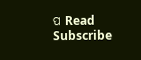ପ Read
Subscribe